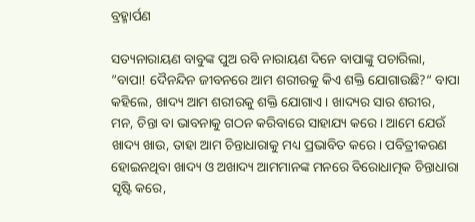ବ୍ରହ୍ମାର୍ପଣ

ସତ୍ୟନାରାୟଣ ବାବୁଙ୍କ ପୁଅ ରବି ନାରାୟଣ ଦିନେ ବାପାଙ୍କୁ ପଚାରିଲା, ”ବାପା! ଦୈନନ୍ଦିନ ଜୀବନରେ ଆମ ଶରୀରକୁ କିଏ ଶକ୍ତି ଯୋଗାଉଛି?“ ବାପା କହିଲେ, ଖାଦ୍ୟ ଆମ ଶରୀରକୁ ଶକ୍ତି ଯୋଗାଏ। ଖାଦ୍ୟର ସାର ଶରୀର, ମନ, ଚିନ୍ତା ବା ଭାବନାକୁ ଗଠନ କରିବାରେ ସାହାଯ୍ୟ କରେ। ଆମେ ଯେଉଁ ଖାଦ୍ୟ ଖାଉ, ତାହା ଆମ ଚିନ୍ତାଧାରାକୁ ମଧ୍ୟ ପ୍ରଭାବିତ କରେ। ପବିତ୍ରୀକରଣ ହୋଇନଥିବା ଖାଦ୍ୟ ଓ ଅଖାଦ୍ୟ ଆମମାନଙ୍କ ମନରେ ବିରୋଧାତ୍ମକ ଚିନ୍ତାଧାରା ସୃଷ୍ଟି କରେ,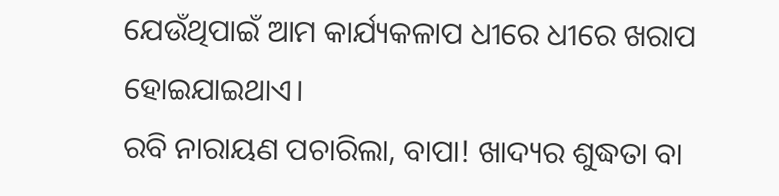ଯେଉଁଥିପାଇଁ ଆମ କାର୍ଯ୍ୟକଳାପ ଧୀରେ ଧୀରେ ଖରାପ ହୋଇଯାଇଥାଏ।
ରବି ନାରାୟଣ ପଚାରିଲା, ବାପା! ଖାଦ୍ୟର ଶୁଦ୍ଧତା ବା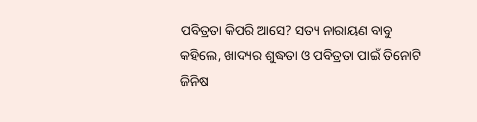ପବିତ୍ରତା କିପରି ଆସେ? ସତ୍ୟ ନାରାୟଣ ବାବୁ କହିଲେ, ଖାଦ୍ୟର ଶୁଦ୍ଧତା ଓ ପବିତ୍ରତା ପାଇଁ ତିନୋଟି ଜିନିଷ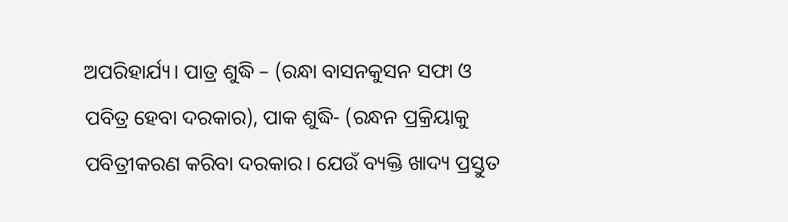ଅପରିହାର୍ଯ୍ୟ। ପାତ୍ର ଶୁଦ୍ଧି – (ରନ୍ଧା ବାସନକୁସନ ସଫା ଓ ପବିତ୍ର ହେବା ଦରକାର), ପାକ ଶୁଦ୍ଧି- (ରନ୍ଧନ ପ୍ରକ୍ରିୟାକୁ ପବିତ୍ରୀକରଣ କରିବା ଦରକାର। ଯେଉଁ ବ୍ୟକ୍ତି ଖାଦ୍ୟ ପ୍ରସ୍ତୁତ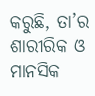କରୁଛି, ତା’ର ଶାରୀରିକ ଓ ମାନସିକ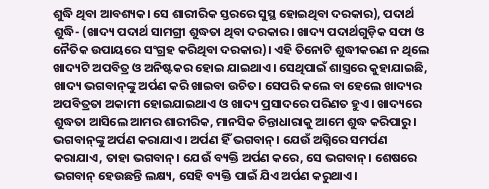ଶୁଦ୍ଧି ଥିବା ଆବଶ୍ୟକ। ସେ ଶାରୀରିକ ସ୍ତରରେ ସୁସ୍ଥ ହୋଇଥିବା ଦରକାର), ପଦାର୍ଥ ଶୁଦ୍ଧି- (ଖାଦ୍ୟ ପଦାର୍ଥ ସାମଗ୍ରୀ ଶୁଦ୍ଧତା ଥିବା ଦରକାର। ଖାଦ୍ୟ ପଦାର୍ଥଗୁଡ଼ିକ ସଫା ଓ ନୈତିକ ଉପାୟରେ ସଂଗ୍ରହ କରିଥିବା ଦରକାର)। ଏହି ତିନୋଟି ଶୁଦ୍ଧୀକରଣ ନ ଥିଲେ ଖାଦ୍ୟଟି ଅପବିତ୍ର ଓ ଅନିଷ୍ଟକର ହୋଇ ଯାଇଥାଏ। ସେଥିପାଇଁ ଶାସ୍ତ୍ରରେ କୁହାଯାଇଛି, ଖାଦ୍ୟ ଭଗବାନ୍‌ଙ୍କୁ ଅର୍ପଣ କରି ଖାଇବା ଉଚିତ। ସେପରି କଲେ ବା ହେଲେ ଖାଦ୍ୟର ଅପବିତ୍ରତା ଅକାମୀ ହୋଇଯାଇଥାଏ ଓ ଖାଦ୍ୟ ପ୍ରସାଦରେ ପରିଣତ ହୁଏ। ଖାଦ୍ୟରେ ଶୁଦ୍ଧତା ଆସିଲେ ଆମର ଶାରୀରିକ, ମାନସିକ ଚିନ୍ତାଧାରାକୁ ଆମେ ଶୁଦ୍ଧ କରିପାରୁ।
ଭଗବାନ୍‌ଙ୍କୁ ଅର୍ପଣ କରାଯାଏ। ଅର୍ପଣ ହିଁ ଭଗବାନ୍‌। ଯେଉଁ ଅଗ୍ନିରେ ସମର୍ପଣ କରାଯାଏ, ତାହା ଭଗବାନ୍‌। ଯେଉଁ ବ୍ୟକ୍ତି ଅର୍ପଣ କରେ, ସେ ଭଗବାନ୍‌। ଶେଷରେ ଭଗବାନ୍‌ ହେଉଛନ୍ତି ଲକ୍ଷ୍ୟ, ସେହି ବ୍ୟକ୍ତି ପାଇଁ ଯିଏ ଅର୍ପଣ କରୁଥାଏ।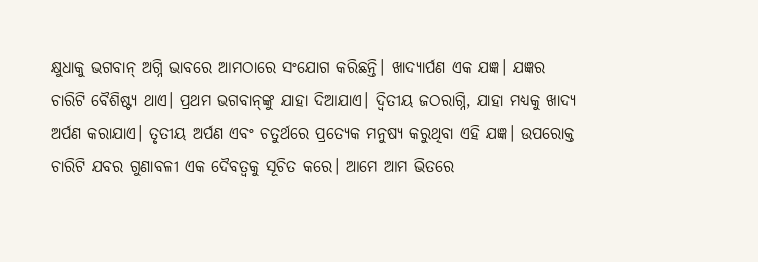କ୍ଷୁଧାକୁ ଭଗବାନ୍‌ ଅଗ୍ନି ଭାବରେ ଆମଠାରେ ସଂଯୋଗ କରିଛନ୍ତି। ଖାଦ୍ୟାର୍ପଣ ଏକ ଯଜ୍ଞ। ଯଜ୍ଞର ଚାରିଟି ବୈଶିଷ୍ଟ୍ୟ ଥାଏ। ପ୍ରଥମ ଭଗବାନ୍‌ଙ୍କୁ ଯାହା ଦିଆଯାଏ। ଦ୍ୱିତୀୟ ଜଠରାଗ୍ନି, ଯାହା ମଧ୍ୟକୁ ଖାଦ୍ୟ ଅର୍ପଣ କରାଯାଏ। ତୃତୀୟ ଅର୍ପଣ ଏବଂ ଚତୁର୍ଥରେ ପ୍ରତ୍ୟେକ ମନୁଷ୍ୟ କରୁଥିବା ଏହି ଯଜ୍ଞ। ଉପରୋକ୍ତ ଚାରିଟି ଯବର ଗୁଣାବଳୀ ଏକ ଦୈବତ୍ୱକୁ ସୂଚିତ କରେ। ଆମେ ଆମ ଭିତରେ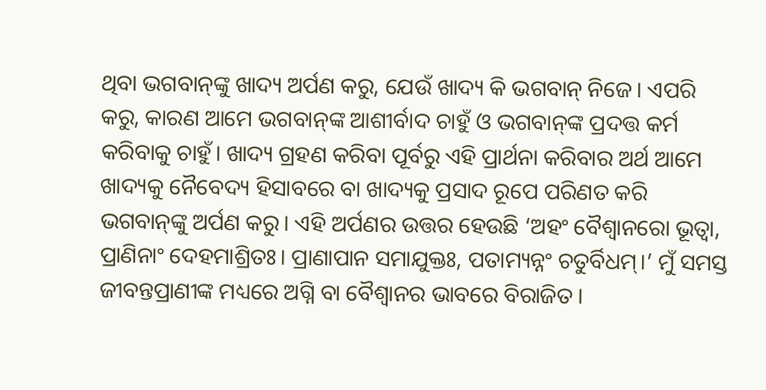ଥିବା ଭଗବାନ୍‌ଙ୍କୁ ଖାଦ୍ୟ ଅର୍ପଣ କରୁ, ଯେଉଁ ଖାଦ୍ୟ କି ଭଗବାନ୍‌ ନିଜେ। ଏପରି କରୁ, କାରଣ ଆମେ ଭଗବାନ୍‌ଙ୍କ ଆଶୀର୍ବାଦ ଚାହୁଁ ଓ ଭଗବାନ୍‌ଙ୍କ ପ୍ରଦତ୍ତ କର୍ମ କରିବାକୁ ଚାହୁଁ। ଖାଦ୍ୟ ଗ୍ରହଣ କରିବା ପୂର୍ବରୁ ଏହି ପ୍ରାର୍ଥନା କରିବାର ଅର୍ଥ ଆମେ ଖାଦ୍ୟକୁ ନୈବେଦ୍ୟ ହିସାବରେ ବା ଖାଦ୍ୟକୁ ପ୍ରସାଦ ରୂପେ ପରିଣତ କରି ଭଗବାନ୍‌ଙ୍କୁ ଅର୍ପଣ କରୁ। ଏହି ଅର୍ପଣର ଉତ୍ତର ହେଉଛି ‘ଅହଂ ବୈଶ୍ୱାନରୋ ଭୂତ୍ୱା, ପ୍ରାଣିନାଂ ଦେହମାଶ୍ରିତଃ। ପ୍ରାଣାପାନ ସମାଯୁକ୍ତଃ, ପତାମ୍ୟନ୍ନଂ ଚତୁର୍ବିଧମ୍‌।’ ମୁଁ ସମସ୍ତ ଜୀବନ୍ତପ୍ରାଣୀଙ୍କ ମଧ୍ୟରେ ଅଗ୍ନି ବା ବୈଶ୍ୱାନର ଭାବରେ ବିରାଜିତ।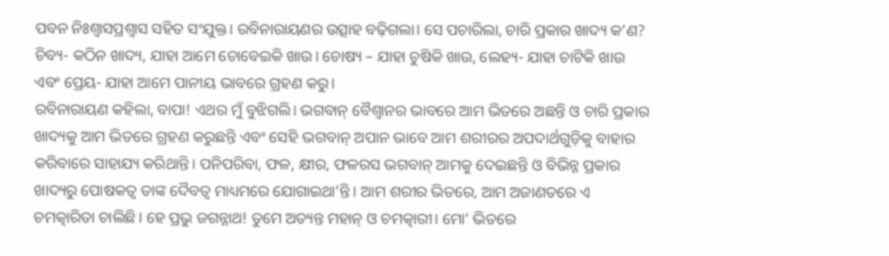ପବନ ନିଃଶ୍ୱାସପ୍ରଶ୍ୱାସ ସହିତ ସଂଯୁକ୍ତ। ରବିନାରାୟଣର ଉତ୍ସାହ ବଢ଼ିଗଲା। ସେ ପଚାରିଲା, ଚାରି ପ୍ରକାର ଖାଦ୍ୟ କ’ଣ? ଚିବ୍ୟ- କଠିନ ଖାଦ୍ୟ, ଯାହା ଆମେ ଚୋବେଇକି ଖାଉ। ଚୋଷ୍ୟ – ଯାହା ଚୁଷିକି ଖାଉ, ଲେହ୍ୟ- ଯାହା ଚାଟିକି ଖାଉ ଏବଂ ପ୍ରେୟ- ଯାହା ଆମେ ପାନୀୟ ଭାବରେ ଗ୍ରହଣ କରୁ।
ରବିନାରାୟଣ କହିଲା, ବାପା! ଏଥର ମୁଁ ବୁଝିଗଲି। ଭଗବାନ୍‌ ବୈଶ୍ୱାନର ଭାବରେ ଆମ ଭିତରେ ଅଛନ୍ତି ଓ ଚାରି ପ୍ରକାର ଖାଦ୍ୟକୁ ଆମ ଭିତରେ ଗ୍ରହଣ କରୁଛନ୍ତି ଏବଂ ସେହି ଭଗବାନ୍‌ ଅପାନ ଭାବେ ଆମ ଶରୀରର ଅପଦାର୍ଥଗୁଡ଼ିକୁ ବାହାର କରିବାରେ ସାହାଯ୍ୟ କରିଥାନ୍ତି। ପନିପରିବା, ଫଳ, କ୍ଷୀର, ଫଳରସ ଭଗବାନ୍‌ ଆମକୁ ଦେଇଛନ୍ତି ଓ ବିଭିନ୍ନ ପ୍ରକାର ଖାଦ୍ୟରୁ ପୋଷକତ୍ବ ତାଙ୍କ ଦୈବତ୍ୱ ମାଧ୍ୟମରେ ଯୋଗାଇଥା’ନ୍ତି। ଆମ ଶରୀର ଭିତରେ, ଆମ ଅଜାଣତରେ ଏ ଚମତ୍କାରିତା ଚାଲିଛି। ହେ ପ୍ରଭୁ ଜଗନ୍ନାଥ! ତୁମେ ଅତ୍ୟନ୍ତ ମହାନ୍‌ ଓ ଚମତ୍କାରୀ। ମୋ’ ଭିତରେ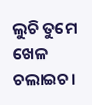ଲୁଚି ତୁମେ ଖେଳ ଚଲାଇଚ।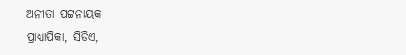ଅନୀତା ପଟ୍ଟନାୟକ
ପ୍ରାଧ୍ୟାପିକା, ସିଡିଏ,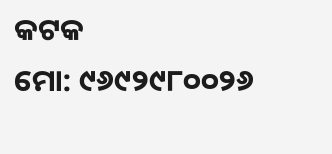କଟକ
ମୋ: ୯୬୯୨୯୮୦୦୨୬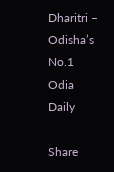Dharitri – Odisha’s No.1 Odia Daily

Share